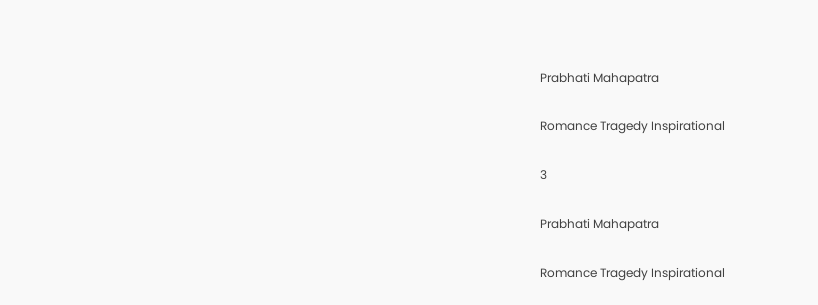Prabhati Mahapatra

Romance Tragedy Inspirational

3

Prabhati Mahapatra

Romance Tragedy Inspirational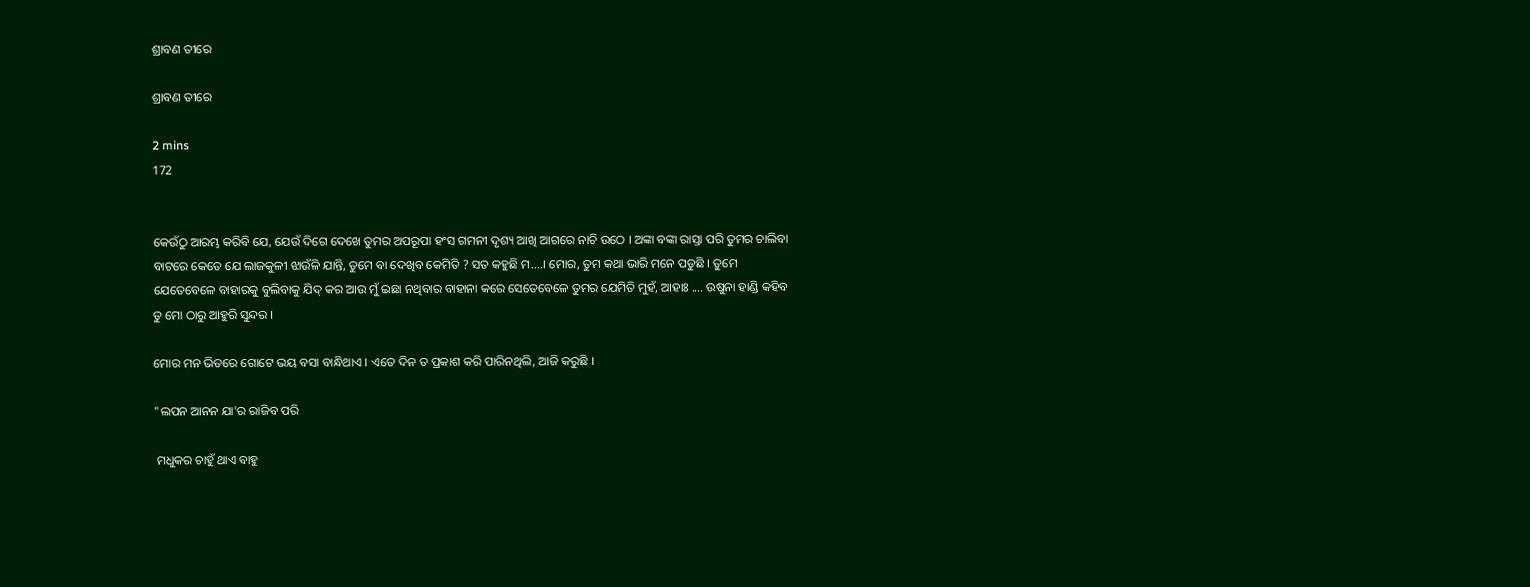ଶ୍ରାବଣ ତୀରେ

ଶ୍ରାବଣ ତୀରେ

2 mins
172


କେଉଁଠୁ ଆରମ୍ଭ କରିବି ଯେ, ଯେଉଁ ଦିଗେ ଦେଖେ ତୁମର ଅପରୂପା ହଂସ ଗମନୀ ଦୃଶ୍ୟ ଆଖି ଆଗରେ ନାଚି ଉଠେ । ଅଙ୍କା ବଙ୍କା ରାସ୍ତା ପରି ତୁମର ଚାଲିବା ବାଟରେ କେତେ ଯେ ଲାଜକୁଳୀ ଝାଉଁଳି ଯାନ୍ତି, ତୁମେ ବା ଦେଖିବ କେମିତି ? ସତ କହୁଛି ମ....। ମୋର, ତୁମ କଥା ଭାରି ମନେ ପଡୁଛି । ତୁମେ ଯେତେବେଳେ ବାହାରକୁ ବୁଲିବାକୁ ଯିଦ୍ କର ଆଉ ମୁଁ ଇଛା ନଥିବାର ବାହାନା କରେ ସେତେବେଳେ ତୁମର ଯେମିତି ମୁହଁ, ଆହାଃ .... ଉଷୁନା ହାଣ୍ଡି କହିବ ତୁ ମୋ ଠାରୁ ଆହୁରି ସୁନ୍ଦର ।

ମୋର ମନ ଭିତରେ ଗୋଟେ ଭୟ ବସା ବାନ୍ଧିଥାଏ । ଏତେ ଦିନ ତ ପ୍ରକାଶ କରି ପାରିନଥିଲି, ଆଜି କରୁଛି ।

"ଲପନ ଆନନ ଯା'ର ରାଜିବ ପରି

 ମଧୁକର ଚାହୁଁ ଥାଏ ବାହୁ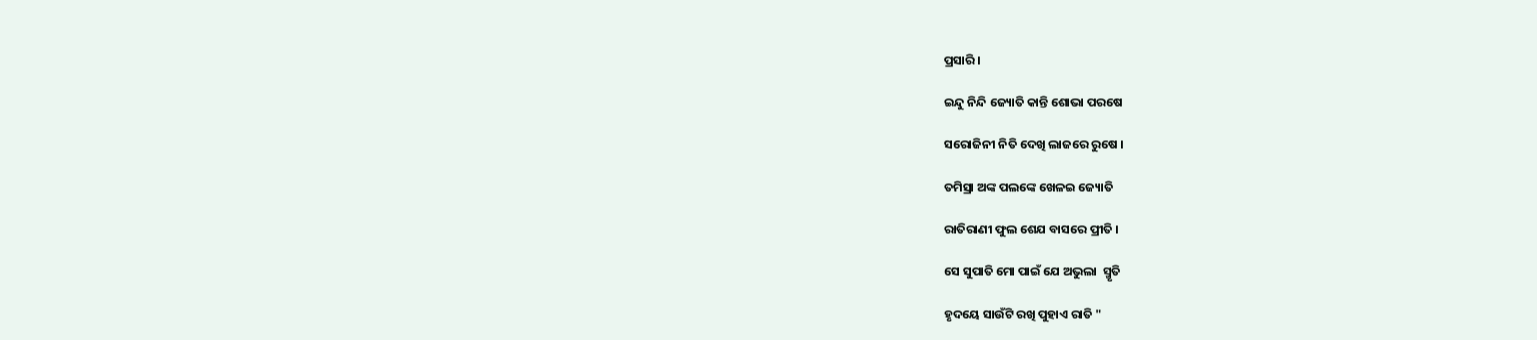ପ୍ରସାରି ।

ଇନ୍ଦୁ ନିନ୍ଦି ଜ୍ୟୋତି କାନ୍ତି ଶୋଭା ପରଷେ

ସରୋଜିନୀ ନିତି ଦେଖି ଲାଜରେ ରୁଷେ ।

ତମିସ୍ରା ଅଙ୍କ ପଲଙ୍କେ ଖେଳଇ ଜ୍ୟୋତି

ରାତିରାଣୀ ଫୁଲ ଶେଯ ବାସରେ ପ୍ରୀତି ।

ସେ ସୁପାତି ମୋ ପାଇଁ ଯେ ଅଭୁଲା  ସ୍ମୃତି

ହୃଦୟେ ସାଉଁଟି ରଖି ପୁହାଏ ରାତି "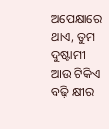ଅପେକ୍ଷାରେ ଥାଏ, ତୁମ ଦୁଷ୍ଟାମୀ ଆଉ ଟିକିଏ ବଢ଼ି କ୍ଷୀର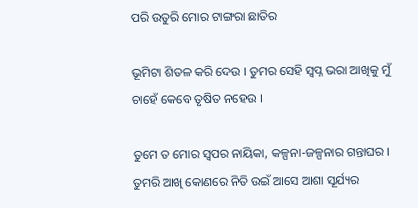ପରି ଉତୁରି ମୋର ଟାଙ୍ଗରା ଛାତିର

ଭୂମିଟା ଶିତଳ କରି ଦେଉ । ତୁମର ସେହି ସ୍ଵପ୍ନ ଭରା ଆଖିକୁ ମୁଁ ଚାହେଁ କେବେ ତୃଷିତ ନହେଉ ।

ତୁମେ ତ ମୋର ସ୍ଵପର ନାୟିକା, କଳ୍ପନା-ଜଳ୍ପନାର ଗନ୍ତାଘର । ତୁମରି ଆଖି କୋଣରେ ନିତି ଉଇଁ ଆସେ ଆଶା ସୂର୍ଯ୍ୟର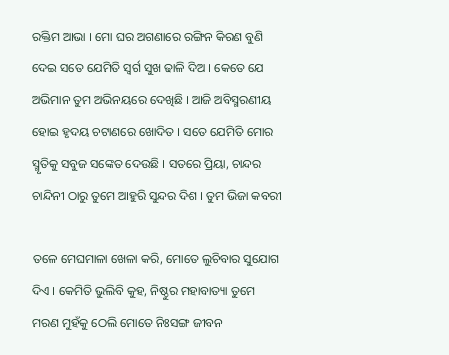ରକ୍ତିମ ଆଭା । ମୋ ଘର ଅଗଣାରେ ରଙ୍ଗିନ କିରଣ ବୁଣି ଦେଇ ସତେ ଯେମିତି ସ୍ୱର୍ଗ ସୁଖ ଢାଳି ଦିଅ । କେତେ ଯେ ଅଭିମାନ ତୁମ ଅଭିନୟରେ ଦେଖିଛି । ଆଜି ଅବିସ୍ମରଣୀୟ ହୋଇ ହୃଦୟ ଚଟାଣରେ ଖୋଦିତ । ସତେ ଯେମିତି ମୋର ସ୍ମୃତିକୁ ସବୁଜ ସଙ୍କେତ ଦେଉଛି । ସତରେ ପ୍ରିୟା, ଚାନ୍ଦର ଚାନ୍ଦିନୀ ଠାରୁ ତୁମେ ଆହୁରି ସୁନ୍ଦର ଦିଶ । ତୁମ ଭିଜା କବରୀ

ତଳେ ମେଘମାଳା ଖେଳା କରି, ମୋତେ ଲୁଚିବାର ସୁଯୋଗ ଦିଏ । କେମିତି ଭୁଲିବି କୁହ, ନିଷ୍ଠୁର ମହାବାତ୍ୟା ତୁମେ ମରଣ ମୁହଁକୁ ଠେଲି ମୋତେ ନିଃସଙ୍ଗ ଜୀବନ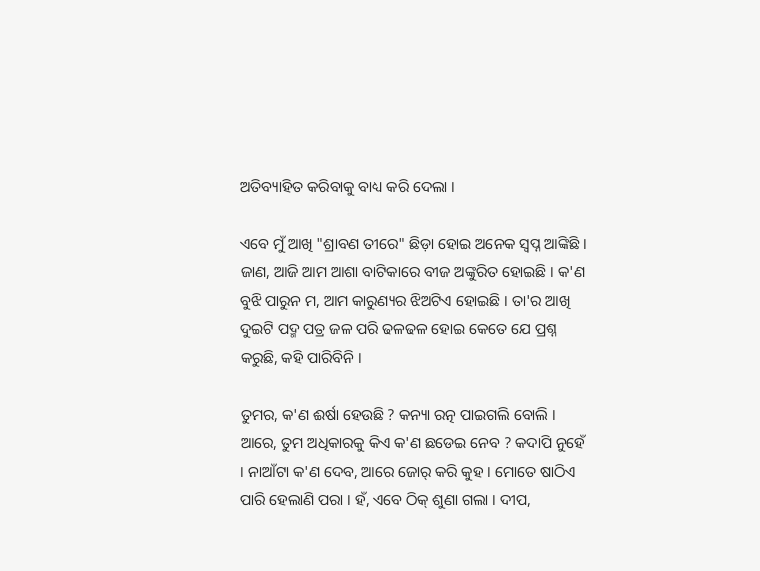ଅତିବ୍ୟାହିତ କରିବାକୁ ବାଧ୍ୟ କରି ଦେଲା ।

ଏବେ ମୁଁ ଆଖି "ଶ୍ରାବଣ ତୀରେ" ଛିଡ଼ା ହୋଇ ଅନେକ ସ୍ଵପ୍ନ ଆଙ୍କିଛି । ଜାଣ, ଆଜି ଆମ ଆଶା ବାଟିକାରେ ବୀଜ ଅଙ୍କୁରିତ ହୋଇଛି । କ'ଣ ବୁଝି ପାରୁନ ମ, ଆମ କାରୁଣ୍ୟର ଝିଅଟିଏ ହୋଇଛି । ତା'ର ଆଖି ଦୁଇଟି ପଦ୍ମ ପତ୍ର ଜଳ ପରି ଢଳଢଳ ହୋଇ କେତେ ଯେ ପ୍ରଶ୍ନ କରୁଛି, କହି ପାରିବିନି ।

ତୁମର, କ'ଣ ଈର୍ଷା ହେଉଛି ? କନ୍ୟା ରତ୍ନ ପାଇଗଲି ବୋଲି । ଆରେ, ତୁମ ଅଧିକାରକୁ କିଏ କ'ଣ ଛଡେଇ ନେବ ? କଦାପି ନୁହେଁ । ନାଆଁଟା କ'ଣ ଦେବ, ଆରେ ଜୋର୍ କରି କୁହ । ମୋତେ ଷାଠିଏ ପାରି ହେଲାଣି ପରା । ହଁ, ଏବେ ଠିକ୍ ଶୁଣା ଗଲା । ଦୀପ,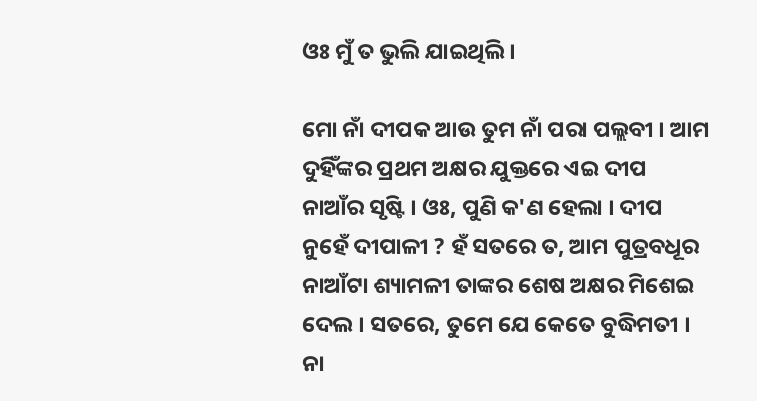ଓଃ ମୁଁ ତ ଭୁଲି ଯାଇଥିଲି ।

ମୋ ନାଁ ଦୀପକ ଆଉ ତୁମ ନାଁ ପରା ପଲ୍ଲବୀ । ଆମ ଦୁହିଁଙ୍କର ପ୍ରଥମ ଅକ୍ଷର ଯୁକ୍ତରେ ଏଇ ଦୀପ ନାଆଁର ସୃଷ୍ଟି । ଓଃ, ପୁଣି କ'ଣ ହେଲା । ଦୀପ ନୁହେଁ ଦୀପାଳୀ ? ହଁ ସତରେ ତ, ଆମ ପୁତ୍ରବଧୂର ନାଆଁଟା ଶ୍ୟାମଳୀ ତାଙ୍କର ଶେଷ ଅକ୍ଷର ମିଶେଇ ଦେଲ । ସତରେ, ତୁମେ ଯେ କେତେ ବୁଦ୍ଧିମତୀ । ନା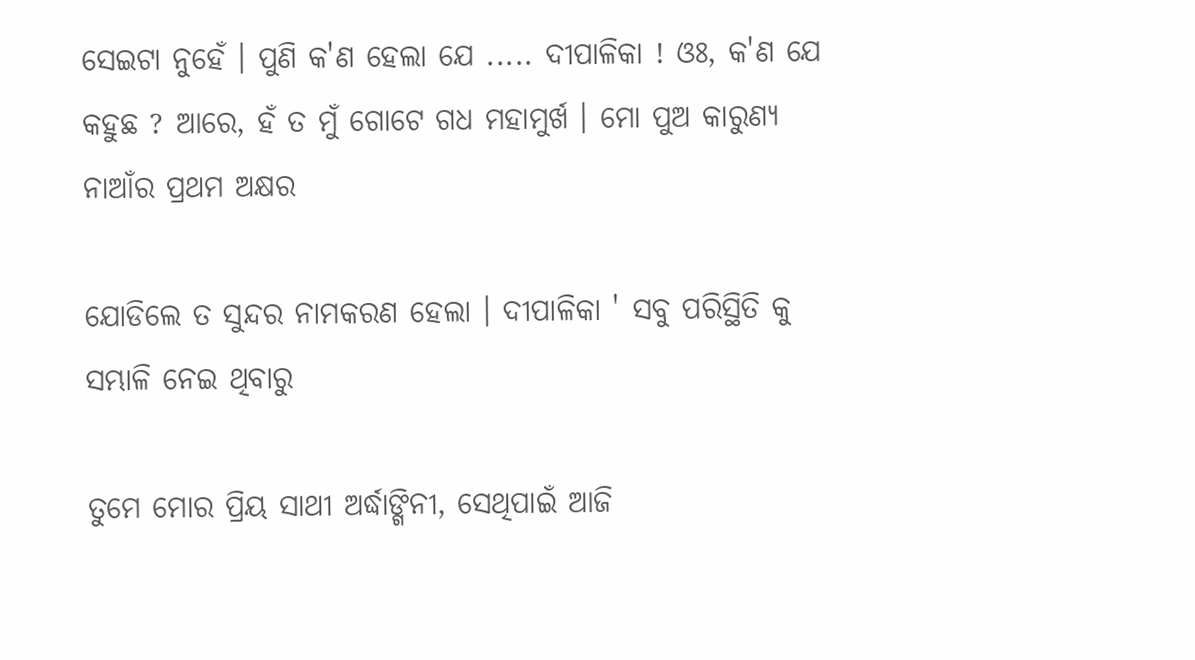ସେଇଟା ନୁହେଁ । ପୁଣି କ'ଣ ହେଲା ଯେ ..... ଦୀପାଳିକା ! ଓଃ, କ'ଣ ଯେ କହୁଛ ? ଆରେ, ହଁ ତ ମୁଁ ଗୋଟେ ଗଧ ମହାମୁର୍ଖ । ମୋ ପୁଅ କାରୁଣ୍ୟ ନାଆଁର ପ୍ରଥମ ଅକ୍ଷର

ଯୋଡିଲେ ତ ସୁନ୍ଦର ନାମକରଣ ହେଲା । ଦୀପାଳିକା ' ସବୁ ପରିସ୍ଥିତି କୁ ସମ୍ଭାଳି ନେଇ ଥିବାରୁ

ତୁମେ ମୋର ପ୍ରିୟ ସାଥୀ ଅର୍ଦ୍ଧାଙ୍ଗିନୀ, ସେଥିପାଇଁ ଆଜି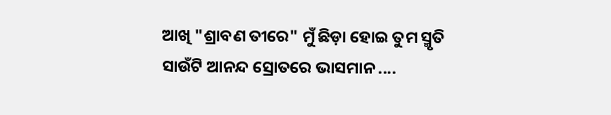ଆଖି "ଶ୍ରାବଣ ତୀରେ" ମୁଁ ଛିଡ଼ା ହୋଇ ତୁମ ସ୍ମୃତି ସାଉଁଟି ଆନନ୍ଦ ସ୍ରୋତରେ ଭାସମାନ ....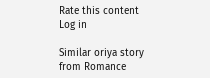Rate this content
Log in

Similar oriya story from Romance